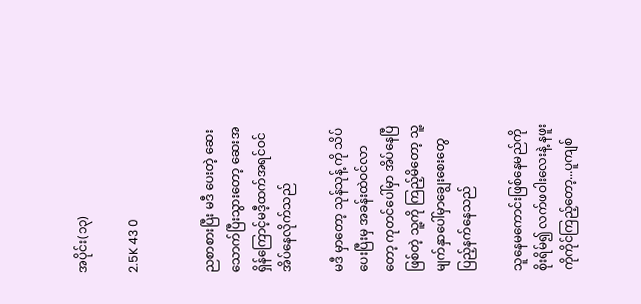အပိုင်း(၁၃)

2.5K 43 0


ညစာစားပြီး မဒီ ပေးတဲ့ ဆေးသောက်ပြီးသွားတော့ ဆေးအရှိန်ကြောင့်မဒီ့ထက်အရင်ဝင်အိပ်နေလိုက်သည်

မဒီ မှာတော့ သုန်သုန့် ကို သိပ်ပေးပြီးမှ အခန်းထဲဝင်လာတော့ ကုတင်ပေါ်မှာ အိပ်နေပြီဖြစ်တဲ့ သူ့ကို ကြည့်မိတော့ သူ့ မျက်နှာပေါ်မှာချွေးစေးတွေပြည့်နက်နေသည်

သူနေမကောင်းဖြစ်နေမည်ကိုစိုးရိမ်၍ လက်ဖဝါးလေးနဲ့ နဖူးကိုကိုင်ကြည့်တော့...ပူကျစ်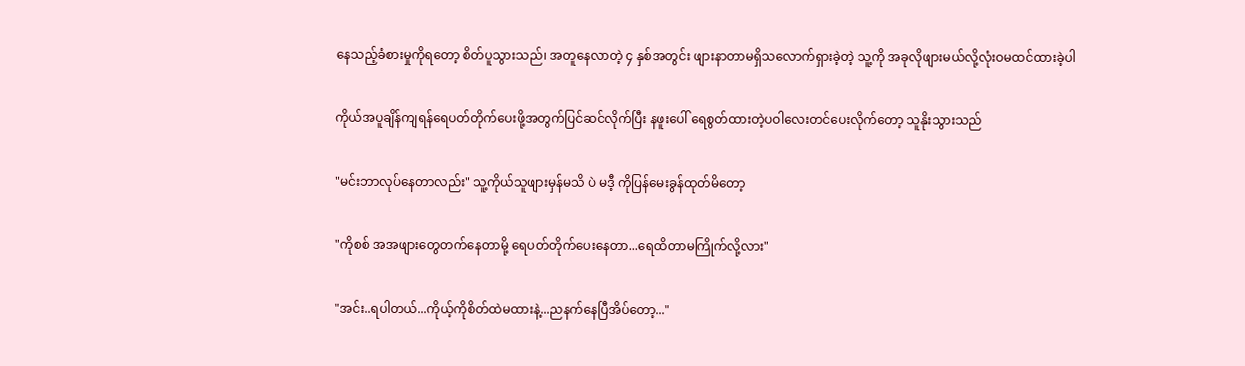နေသည့်ခံစားမှုကိုရတော့ စိတ်ပူသွားသည်၊ အတူနေလာတဲ့ ၄ နှစ်အတွင်း ဖျားနာတာမရှိသလောက်ရှားခဲ့တဲ့ သူ့ကို အခုလိုဖျားမယ်လို့လုံးဝမထင်ထားခဲ့ပါ

ကိုယ်အပူချိန်ကျရန်ရေပတ်တိုက်ပေးဖို့အတွက်ပြင်ဆင်လိုက်ပြီး နဖူးပေါ် ရေစွတ်ထားတဲ့ပဝါလေးတင်ပေးလိုက်တော့ သူနိုးသွားသည်

"မင်းဘာလုပ်နေတာလည်း" သူ့ကိုယ်သူဖျားမှန်မသိ ပဲ မဒီ့ ကိုပြန်မေးခွန်ထုတ်မိတော့

"ကိုစစ် အအဖျားတွေတက်နေတာမို့ ရေပတ်တိုက်ပေးနေတာ...ရေထိတာမကြိုက်လို့လား"

"အင်း..ရပါတယ်...ကိုယ့်ကိုစိတ်ထဲမထားနဲ့...ညနက်နေပြီအိပ်တော့..."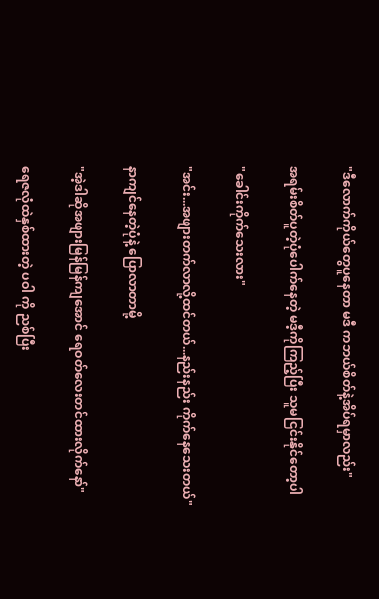"ဒီလောက်ကိုယ်တွေပူနေတာ မဒီ ကဘယ်စိတ်နဲ့အိပ်ရမှာလည်း"

အရမ်းစိတ်ပူတဲ့ပုံပေါက်နေတဲ့ မဒီ့ကိုကြည့်ပြီး သူမငြင်းနိုင်တော့ပါ

"ခေါင်းကိုက်သေးလား"

"အင်း...အဖျားတက်လာလို့ထင်တယ်...နည်းနည်း ကိုက်နေသေးတယ်"

နာကျင်နေတဲ့ပုံနဲ့ ပြောလာတာမို့

"အဲ့ဒါဆိုအဖျားမြန်မြန်ကျအောင် ရေဝတ်လေးတင်ထားလိုက်နော်"

ရေဇလုံထဲနှစ်ထားတဲ့ ပဝါ ကို ညစ်ပြီး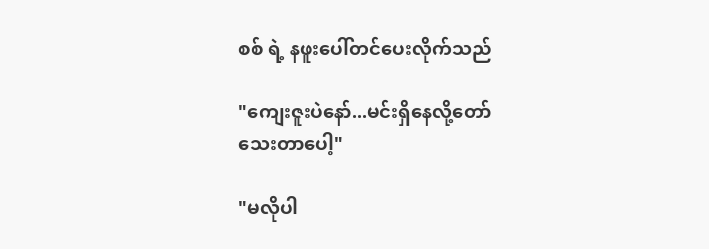စစ် ရဲ့ နဖူးပေါ်တင်ပေးလိုက်သည်

"ကျေးဇူးပဲနော်...မင်းရှိနေလို့တော်သေးတာပေါ့"

"မလိုပါ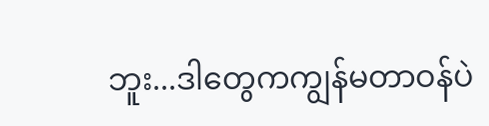ဘူး...ဒါတွေကကျွန်မတာဝန်ပဲ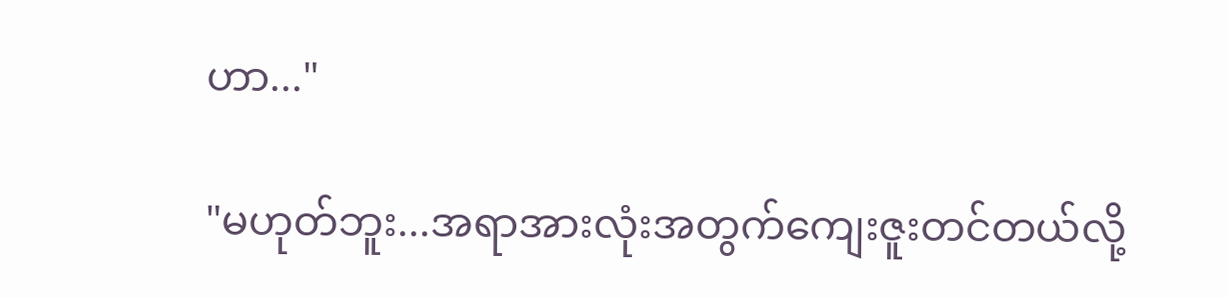ဟာ..."

"မဟုတ်ဘူး...အရာအားလုံးအတွက်ကျေးဇူးတင်တယ်လို့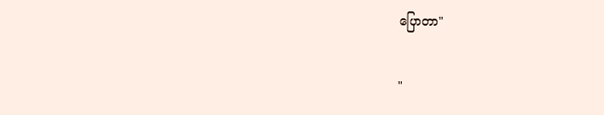ပြောတာ"

"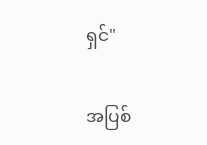ရှင်"

အပြစ်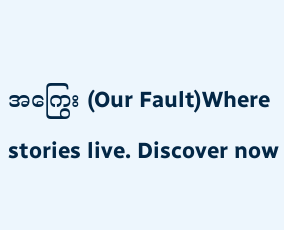အကြွေး (Our Fault)Where stories live. Discover now